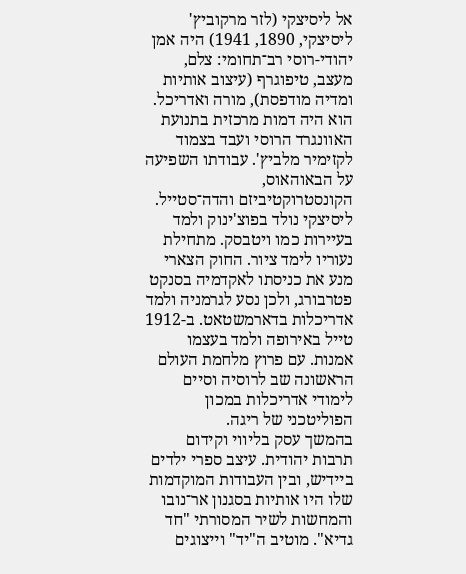אל ליסיצקי (לזר מרקוביץ' ליסיצקי, 1890, 1941) היה אמן יהודי-רוסי רב־תחומי: צלם, מעצב, טיפוגרף (עיצוב אותיות ומדיה מודפסת), מורה ואדריכל. הוא היה דמות מרכזית בתנועת האוונגרד הרוסי ועבד בצמוד לקזימיר מלביץ'. עבודתו השפיעה על הבאוהאוס, הקונסטרוקטיביזם והדה־סטייל.
ליסיצקי נולד בפוצ'ינוק ולמד בעיירות כמו ויטבסק. מתחילת נעוריו לימד ציור. החוק הצארי מנע את כניסתו לאקדמיה בסנקט פטרבורג, ולכן נסע לגרמניה ולמד אדריכלות בדארמשטאט. ב-1912 טייל באירופה ולמד בעצמו אמנות. עם פרוץ מלחמת העולם הראשונה שב לרוסיה וסיים לימודי אדריכלות במכון הפוליטכני של ריגה.
בהמשך עסק בליווי וקידום תרבות יהודית. עיצב ספרי ילדים ביידיש, ובין העבודות המוקדמות שלו היו אותיות בסגנון אר־נובו והמחשות לשיר המסורתי "חד גדיא". מוטיב ה"יד" וייצוגים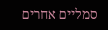סמליים אחרים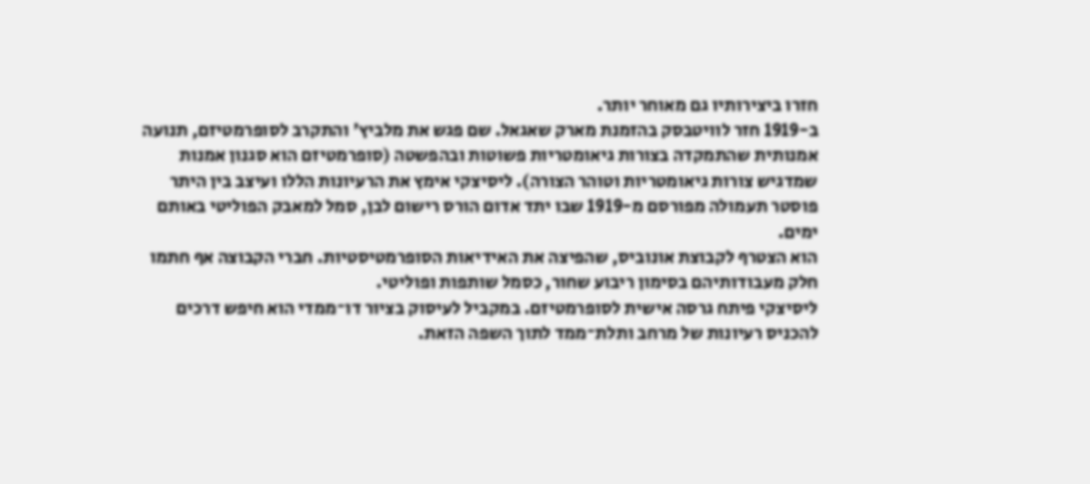חזרו ביצירותיו גם מאוחר יותר.
ב-1919 חזר לוויטבסק בהזמנת מארק שאגאל. שם פגש את מלביץ' והתקרב לסופרמטיזם, תנועה אמנותית שהתמקדה בצורות גיאומטריות פשוטות ובהפשטה (סופרמטיזם הוא סגנון אמנות שמדגיש צורות גיאומטריות וטוהר הצורה). ליסיצקי אימץ את הרעיונות הללו ועיצב בין היתר פוסטר תעמולה מפורסם מ-1919 שבו יתד אדום הורס רישום לבן, סמל למאבק הפוליטי באותם ימים.
הוא הצטרף לקבוצת אונוביס, שהפיצה את האידיאות הסופרמטיסטיות. חברי הקבוצה אף חתמו חלק מעבודותיהם בסימון ריבוע שחור, כסמל שותפות ופוליטי.
ליסיצקי פיתח גרסה אישית לסופרמטיזם. במקביל לעיסוק בציור דו־ממדי הוא חיפש דרכים להכניס רעיונות של מרחב ותלת־ממד לתוך השפה הזאת.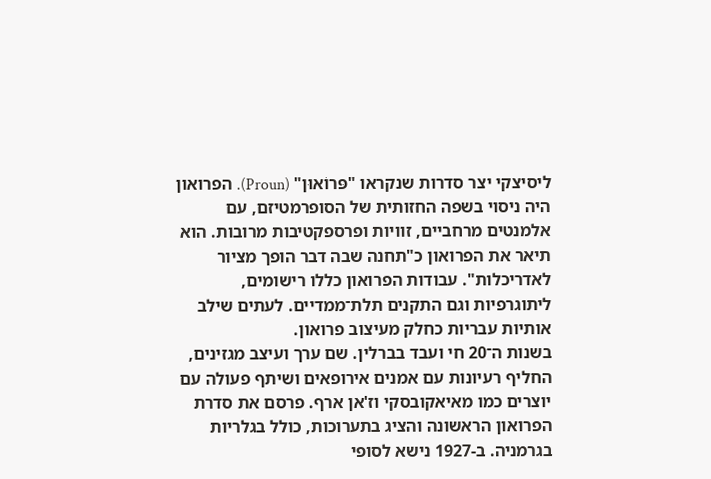ליסיצקי יצר סדרות שנקראו "פּרוֹאוּן" (Proun). הפרואון היה ניסוי בשפה החזותית של הסופרמטיזם, עם אלמנטים מרחביים, זוויות ופרספקטיבות מרובות. הוא תיאר את הפרואון כ"תחנה שבה דבר הופך מציור לאדריכלות". עבודות הפרואון כללו רישומים, ליתוגרפיות וגם התקנים תלת־ממדיים. לעתים שילב אותיות עבריות כחלק מעיצוב פרואון.
בשנות ה־20 חי ועבד בברלין. שם ערך ועיצב מגזינים, החליף רעיונות עם אמנים אירופאים ושיתף פעולה עם יוצרים כמו מאיאקובסקי וז'אן ארף. פרסם את סדרת הפרואון הראשונה והציג בתערוכות, כולל בגלריות בגרמניה. ב-1927 נישא לסופי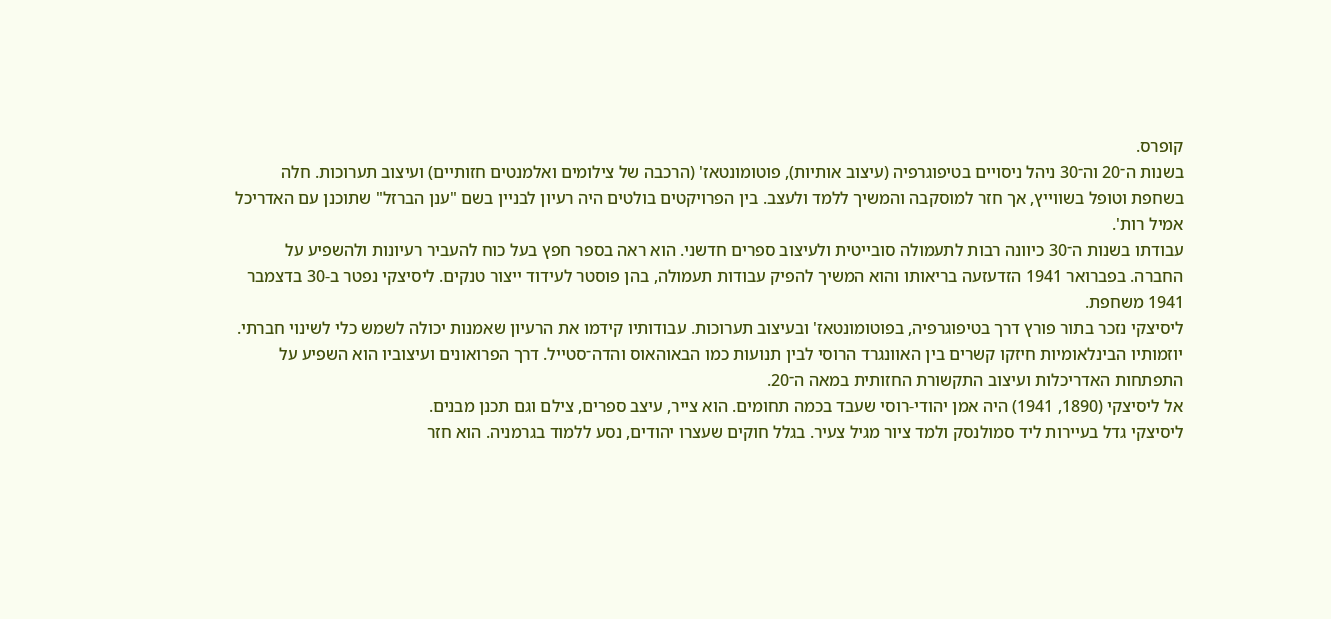קופרס.
בשנות ה־20 וה־30 ניהל ניסויים בטיפוגרפיה (עיצוב אותיות), פוטומונטאז' (הרכבה של צילומים ואלמנטים חזותיים) ועיצוב תערוכות. חלה בשחפת וטופל בשווייץ, אך חזר למוסקבה והמשיך ללמד ולעצב. בין הפרויקטים בולטים היה רעיון לבניין בשם "ענן הברזל" שתוכנן עם האדריכל אמיל רות'.
עבודתו בשנות ה־30 כיוונה רבות לתעמולה סובייטית ולעיצוב ספרים חדשני. הוא ראה בספר חפץ בעל כוח להעביר רעיונות ולהשפיע על החברה. בפברואר 1941 הזדעזעה בריאותו והוא המשיך להפיק עבודות תעמולה, בהן פוסטר לעידוד ייצור טנקים. ליסיצקי נפטר ב-30 בדצמבר 1941 משחפת.
ליסיצקי נזכר בתור פורץ דרך בטיפוגרפיה, בפוטומונטאז' ובעיצוב תערוכות. עבודותיו קידמו את הרעיון שאמנות יכולה לשמש כלי לשינוי חברתי. יוזמותיו הבינלאומיות חיזקו קשרים בין האוונגרד הרוסי לבין תנועות כמו הבאוהאוס והדה־סטייל. דרך הפרואונים ועיצוביו הוא השפיע על התפתחות האדריכלות ועיצוב התקשורת החזותית במאה ה־20.
אל ליסיצקי (1890, 1941) היה אמן יהודי-רוסי שעבד בכמה תחומים. הוא צייר, עיצב ספרים, צילם וגם תכנן מבנים.
ליסיצקי גדל בעיירות ליד סמולנסק ולמד ציור מגיל צעיר. בגלל חוקים שעצרו יהודים, נסע ללמוד בגרמניה. הוא חזר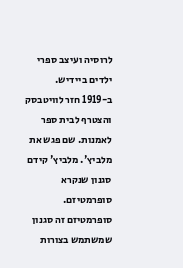לרוסיה ועיצב ספרי ילדים ביידיש.
ב-1919 חזר לוויטבסק והצטרף לבית ספר לאמנות. שם פגש את מלביץ'. מלביץ' קידם סגנון שנקרא סופרמטיזם. סופרמטיזם זה סגנון שמשתמש בצורות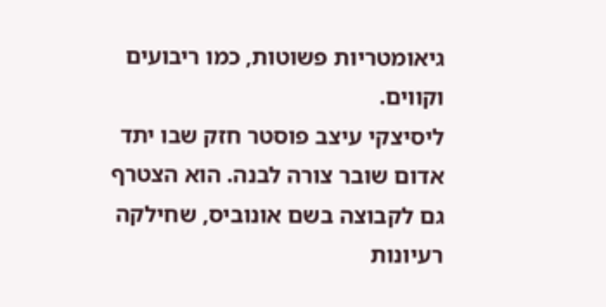גיאומטריות פשוטות, כמו ריבועים וקווים.
ליסיצקי עיצב פוסטר חזק שבו יתד אדום שובר צורה לבנה. הוא הצטרף גם לקבוצה בשם אונוביס, שחילקה רעיונות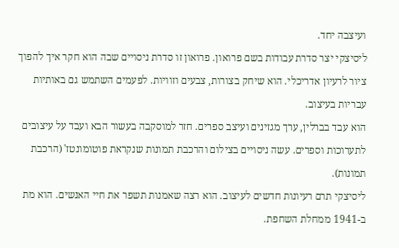ועיצבה יחד.
ליסיצקי יצר סדרת עבודות בשם פרואון. פרואון זו סדרת ניסויים שבה הוא חקר איך להפוך ציור לרעיון אדריכלי. הוא שיחק בצורות, צבעים וזוויות. לפעמים השתמש גם באותיות עבריות בעיצוב.
הוא עבד בברלין, ערך מגזינים ועיצב ספרים. חזר למוסקבה בעשור הבא ועבד על עיצובים לתערוכות וספרים. עשה ניסויים בצילום והרכבת תמונות שנקראת פוטומונטז' (הרכבת תמונות).
ליסיצקי תרם רעיונות חדשים לעיצוב. הוא רצה שאמנות תשפר את חיי האנשים. הוא מת ב-1941 ממחלת השחפת.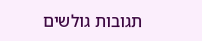תגובות גולשים